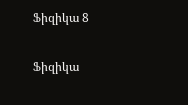Ֆիզիկա 8

Ֆիզիկա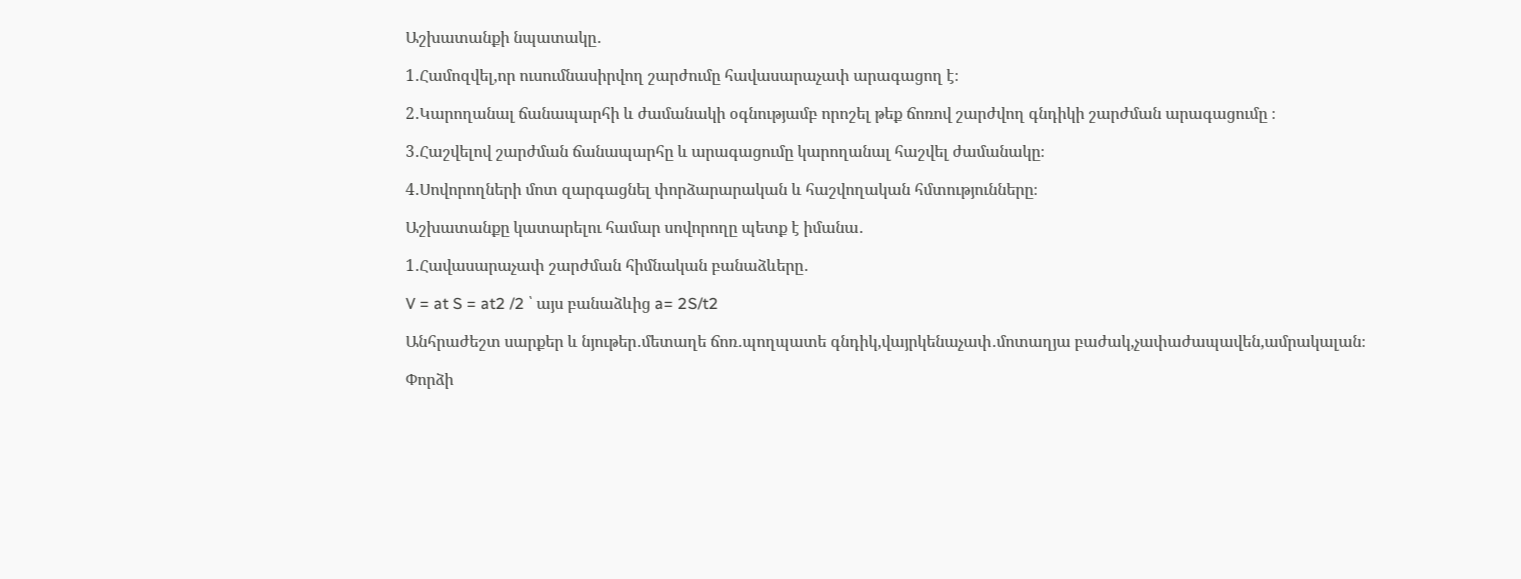Աշխատանքի նպատակը․

1․Համոզվել,որ ուսումնասիրվող շարժումը հավասարաչափ արագացող է։

2․Կարողանալ ճանապարհի և ժամանակի օգնությամբ որոշել թեք ճոռով շարժվող գնդիկի շարժման արագացումը ։

3․Հաշվելով շարժման ճանապարհը և արագացումը կարողանալ հաշվել ժամանակը։

4․Սովորողների մոտ զարգացնել փորձարարական և հաշվողական հմտությունները։

Աշխատանքը կատարելու համար սովորողը պետք է իմանա․

1․Հավասարաչափ շարժման հիմնական բանաձևերը․

V = at S = at2 /2 ՝ այս բանաձևից a= 2S/t2

Անհրաժեշտ սարքեր և նյութեր․մետաղե ճոռ․պողպատե գնդիկ,վայրկենաչափ․մոտաղյա բաժակ,չափաժապավեն,ամրակալան։

Փորձի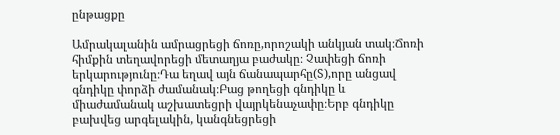ընթացքը

Ամրակալանին ամրացրեցի ճոռը,որոշակի անկյան տակ։Ճոռի հիմքին տեղավորեցի մետաղյա բաժակը։ Չափեցի ճոռի երկարությունը։Դա եղավ այն ճանապարհը(S),որը անցավ գնդիկը փորձի ժամանակ։Բաց թողեցի գնդիկը և միաժամանակ աշխատեցրի վայրկենաչափը։Երբ գնդիկը բախվեց արգելակին, կանգնեցրեցի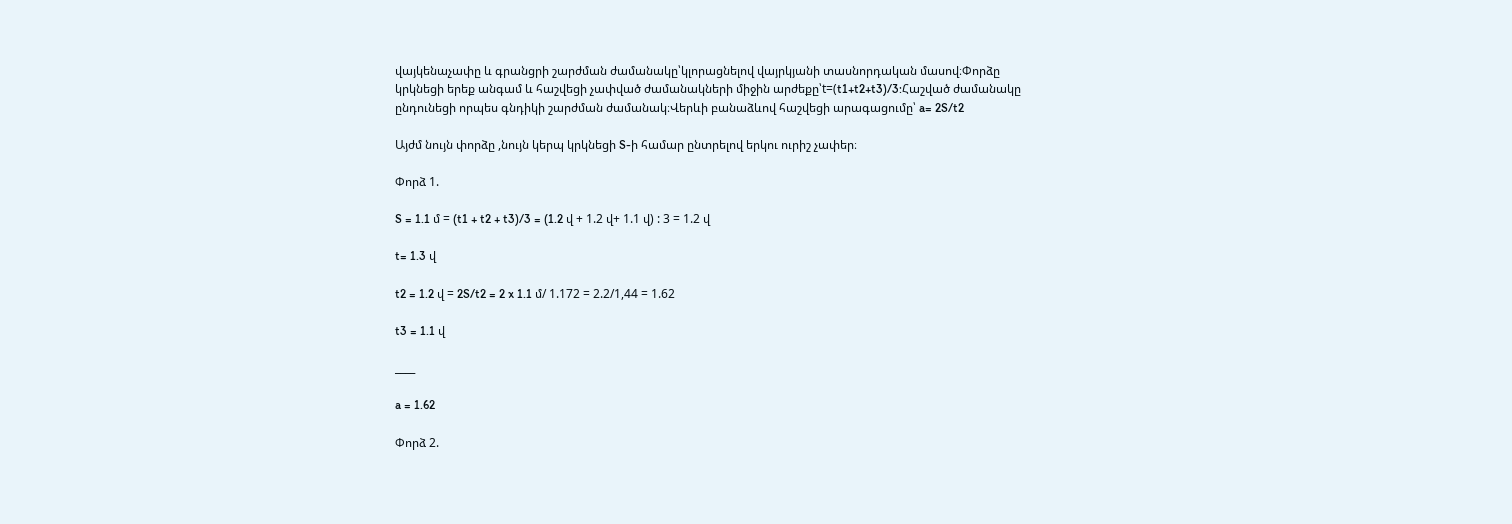վայկենաչափը և գրանցրի շարժման ժամանակը՝կլորացնելով վայրկյանի տասնորդական մասով։Փորձը կրկնեցի երեք անգամ և հաշվեցի չափված ժամանակների միջին արժեքը՝t=(t1+t2+t3)/3:Հաշված ժամանակը ընդունեցի որպես գնդիկի շարժման ժամանակ։Վերևի բանաձևով հաշվեցի արագացումը՝ a= 2S/t2

Այժմ նույն փորձը ,նույն կերպ կրկնեցի S-ի համար ընտրելով երկու ուրիշ չափեր։

Փորձ 1.

S = 1.1 մ = (t1 + t2 + t3)/3 = (1.2 վ + 1.2 վ+ 1.1 վ) : 3 = 1.2 վ

t= 1.3 վ

t2 = 1.2 վ = 2S/t2 = 2 x 1.1 մ/ 1.172 = 2.2/1,44 = 1.62

t3 = 1.1 վ

____

a = 1.62

Փորձ 2.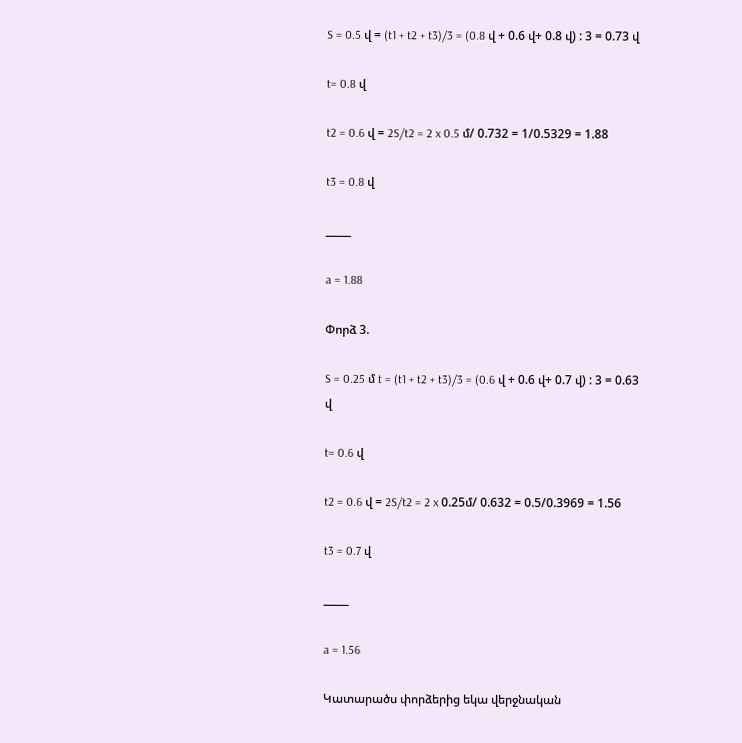S = 0.5 վ = (t1 + t2 + t3)/3 = (0.8 վ + 0.6 վ+ 0.8 վ) : 3 = 0.73 վ

t= 0.8 վ

t2 = 0.6 վ = 2S/t2 = 2 x 0.5 մ/ 0.732 = 1/0.5329 = 1.88

t3 = 0.8 վ

_____

a = 1.88

Փորձ 3.

S = 0.25 մ t = (t1 + t2 + t3)/3 = (0.6 վ + 0.6 վ+ 0.7 վ) : 3 = 0.63 վ

t= 0.6 վ

t2 = 0.6 վ = 2S/t2 = 2 x 0.25մ/ 0.632 = 0.5/0.3969 = 1.56

t3 = 0.7 վ

_____

a = 1.56

Կատարածս փորձերից եկա վերջնական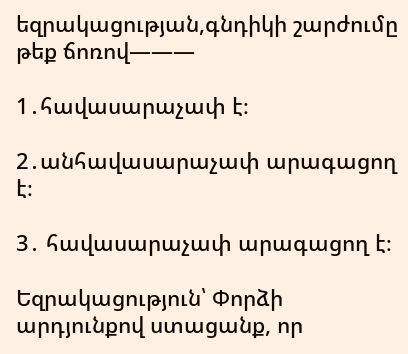եզրակացության,գնդիկի շարժումը թեք ճոռով———

1․հավասարաչափ է։

2․անհավասարաչափ արագացող է։

3․ հավասարաչափ արագացող է։

Եզրակացություն՝ Փորձի արդյունքով ստացանք, որ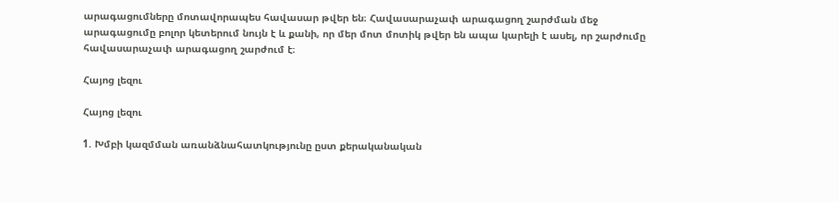արագացումները մոտավորապես հավասար թվեր են։ Հավասարաչափ արագացող շարժման մեջ արագացումը բոլոր կետերում նույն է և քանի, որ մեր մոտ մոտիկ թվեր են ապա կարելի է ասել, որ շարժումը հավասարաչափ արագացող շարժում է։

Հայոց լեզու

Հայոց լեզու

1. Խմբի կազմման առանձնահատկությունը ըստ քերականական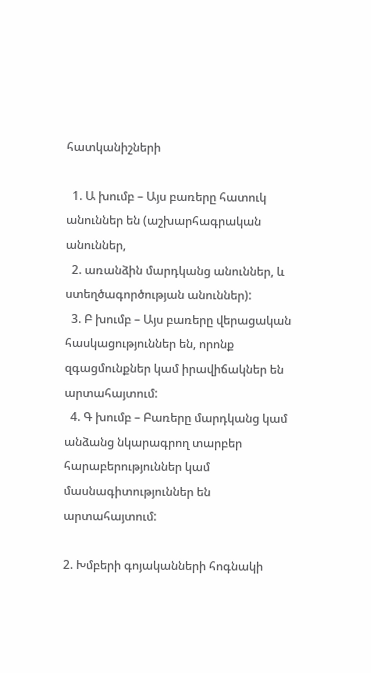հատկանիշների

  1. Ա խումբ – Այս բառերը հատուկ անուններ են (աշխարհագրական անուններ,
  2. առանձին մարդկանց անուններ, և ստեղծագործության անուններ):
  3. Բ խումբ – Այս բառերը վերացական հասկացություններ են, որոնք զգացմունքներ կամ իրավիճակներ են արտահայտում:
  4. Գ խումբ – Բառերը մարդկանց կամ անձանց նկարագրող տարբեր հարաբերություններ կամ մասնագիտություններ են արտահայտում:

2. Խմբերի գոյականների հոգնակի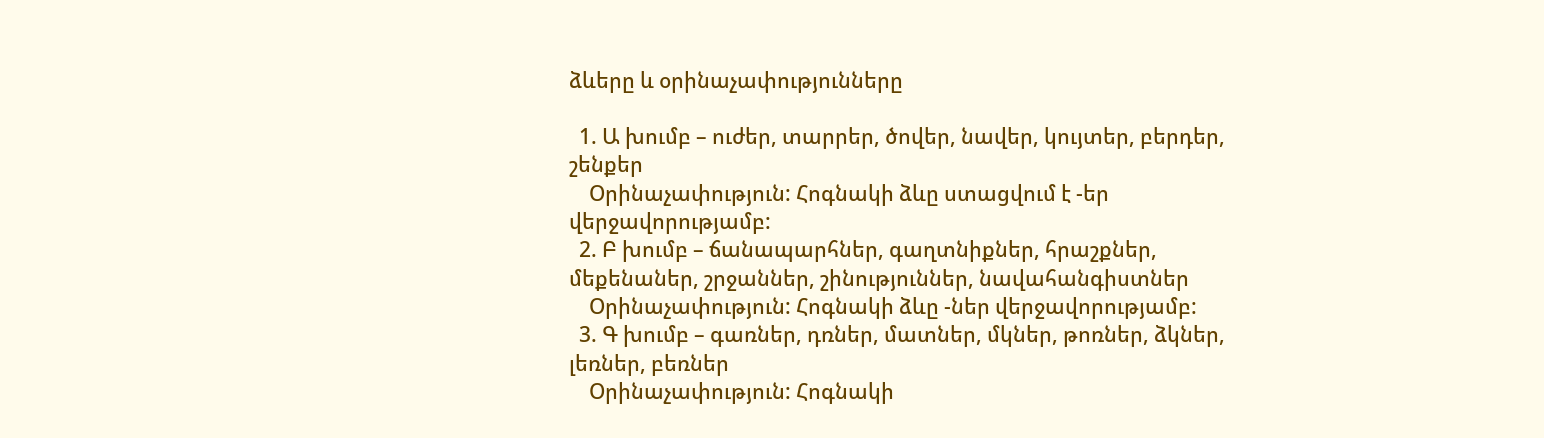ձևերը և օրինաչափությունները

  1. Ա խումբ – ուժեր, տարրեր, ծովեր, նավեր, կույտեր, բերդեր, շենքեր
    Օրինաչափություն: Հոգնակի ձևը ստացվում է -եր վերջավորությամբ:
  2. Բ խումբ – ճանապարհներ, գաղտնիքներ, հրաշքներ, մեքենաներ, շրջաններ, շինություններ, նավահանգիստներ
    Օրինաչափություն: Հոգնակի ձևը -ներ վերջավորությամբ:
  3. Գ խումբ – գառներ, դռներ, մատներ, մկներ, թոռներ, ձկներ, լեռներ, բեռներ
    Օրինաչափություն: Հոգնակի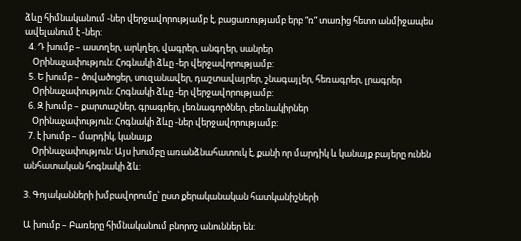ձևը հիմնականում -ներ վերջավորությամբ է, բացառությամբ երբ “ռ” տառից հետո անմիջապես ավելանում է -ներ:
  4. Դ խումբ – աստղեր, արկղեր, վագրեր, անգղեր, սանրեր
    Օրինաչափություն: Հոգնակի ձևը -եր վերջավորությամբ:
  5. Ե խումբ – ծովածոցեր, սուզանավեր, դաշտավայրեր, շնագայլեր, հեռագրեր, լրագրեր
    Օրինաչափություն: Հոգնակի ձևը -եր վերջավորությամբ:
  6. Զ խումբ – քարտաշներ, գրագրեր, լեռնագործներ, բեռնակիրներ
    Օրինաչափություն: Հոգնակի ձևը -ներ վերջավորությամբ:
  7. է խումբ – մարդիկ, կանայք
    Օրինաչափություն: Այս խումբը առանձնահատուկ է, քանի որ մարդիկ և կանայք բայերը ունեն անհատական հոգնակի ձև:

3. Գոյականների խմբավորումը՝ ըստ քերականական հատկանիշների

Ա խումբ – Բառերը հիմնականում բնորոշ անուններ են: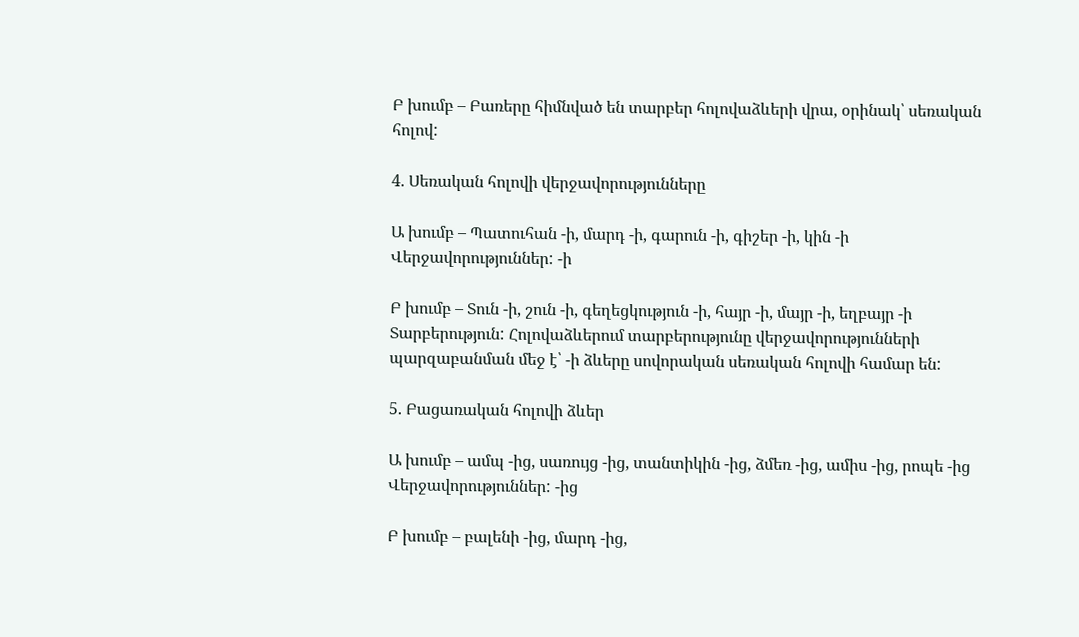Բ խումբ – Բառերը հիմնված են տարբեր հոլովաձևերի վրա, օրինակ՝ սեռական հոլով:

4. Սեռական հոլովի վերջավորությունները

Ա խումբ – Պատուհան -ի, մարդ -ի, գարուն -ի, գիշեր -ի, կին -ի Վերջավորություններ: -ի

Բ խումբ – Տուն -ի, շուն -ի, գեղեցկություն -ի, հայր -ի, մայր -ի, եղբայր -ի
Տարբերություն: Հոլովաձևերում տարբերությունը վերջավորությունների պարզաբանման մեջ է՝ -ի ձևերը սովորական սեռական հոլովի համար են:

5. Բացառական հոլովի ձևեր

Ա խումբ – ամպ -ից, սառույց -ից, տանտիկին -ից, ձմեռ -ից, ամիս -ից, րոպե -ից
Վերջավորություններ: -ից

Բ խումբ – բալենի -ից, մարդ -ից,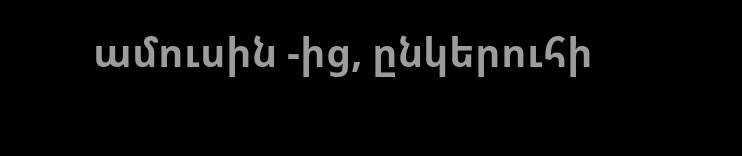ամուսին -ից, ընկերուհի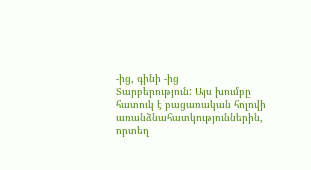-ից, գինի -ից
Տարբերություն: Այս խումբը հատուկ է բացառական հոլովի առանձնահատկություններին, որտեղ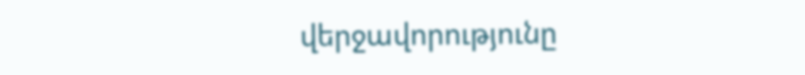վերջավորությունը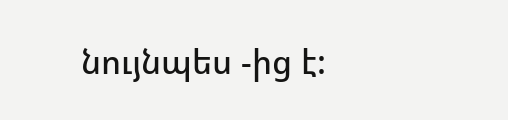նույնպես -ից է: